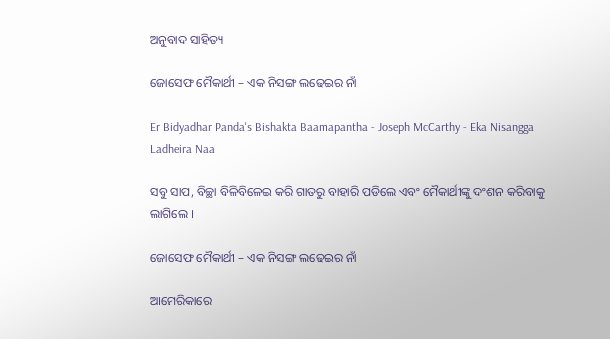ଅନୁବାଦ ସାହିତ୍ୟ

ଜୋସେଫ ମୈକାର୍ଥୀ – ଏକ ନିସଙ୍ଗ ଲଢେଇର ନାଁ

Er Bidyadhar Panda's Bishakta Baamapantha - Joseph McCarthy - Eka Nisangga Ladheira Naa

ସବୁ ସାପ, ବିଚ୍ଛା ବିଳିବିଳେଇ କରି ଗାତରୁ ବାହାରି ପଡିଲେ ଏବଂ ମୈକାର୍ଥୀଙ୍କୁ ଦଂଶନ କରିବାକୁ ଲାଗିଲେ ।

ଜୋସେଫ ମୈକାର୍ଥୀ – ଏକ ନିସଙ୍ଗ ଲଢେଇର ନାଁ

ଆମେରିକାରେ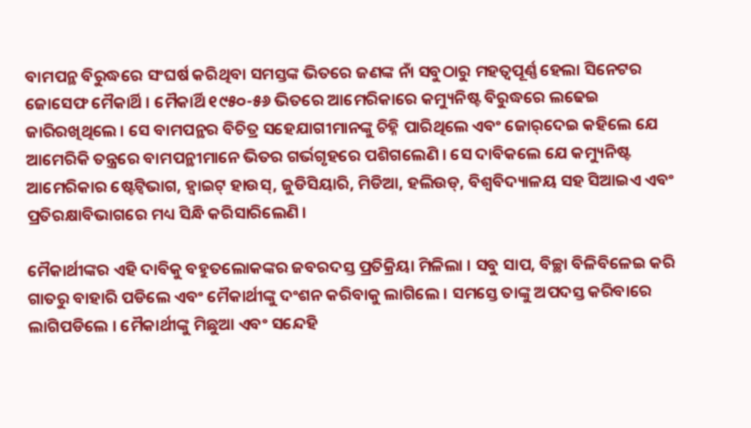ବାମପନ୍ଥ ବିରୁଦ୍ଧରେ ସଂଘର୍ଷ କରିଥିବା ସମସ୍ତଙ୍କ ଭିତରେ ଜଣଙ୍କ ନାଁ ସବୁଠାରୁ ମହତ୍ୱପୂର୍ଣ୍ଣ ହେଲା ସିନେଟର ଜୋସେଫ ମୈକାର୍ଥି । ମୈକାର୍ଥି ୧୯୫୦-୫୬ ଭିତରେ ଆମେରିକାରେ କମ୍ୟୁନିଷ୍ଟ ବିରୁଦ୍ଧରେ ଲଢେଇ ଜାରିରଖିଥିଲେ । ସେ ବାମପନ୍ଥର ବିଚିତ୍ର ସହେଯାଗୀମାନଙ୍କୁ ଚିହ୍ନି ପାରିଥିଲେ ଏବଂ ଜୋର୍‌ଦେଇ କହିଲେ ଯେ ଆମେରିକି ତନ୍ତ୍ରରେ ବାମପନ୍ଥୀମାନେ ଭିତର ଗର୍ଭଗୃହରେ ପଶିଗଲେଣି । ସେ ଦାବିକଲେ ଯେ କମ୍ୟୁନିଷ୍ଟ ଆମେରିକାର ଷ୍ଟେଟ୍ବିଭାଗ, ହ୍ୱାଇଟ୍ ହାଉସ୍, ଜୁଡିସିୟାରି, ମିଡିଆ, ହଲିଉଡ୍, ବିଶ୍ୱବିଦ୍ୟାଳୟ ସହ ସିଆଇଏ ଏବଂ ପ୍ରତିରକ୍ଷାବିଭାଗରେ ମଧ୍ୟ ସିନ୍ଧି କରିସାରିଲେଣି ।

ମୈକାର୍ଥୀଙ୍କର ଏହି ଦାବିକୁ ବହୁତଲୋକଙ୍କର ଜବରଦସ୍ତ ପ୍ରତିକ୍ରିୟା ମିଳିଲା । ସବୁ ସାପ, ବିଚ୍ଛା ବିଳିବିଳେଇ କରି ଗାତରୁ ବାହାରି ପଡିଲେ ଏବଂ ମୈକାର୍ଥୀଙ୍କୁ ଦଂଶନ କରିବାକୁ ଲାଗିଲେ । ସମସ୍ତେ ତାଙ୍କୁ ଅପଦସ୍ତ କରିବାରେ ଲାଗିପଡିଲେ । ମୈକାର୍ଥୀଙ୍କୁ ମିଛୁଆ ଏବଂ ସନ୍ଦେହି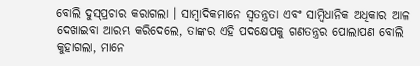ବୋଲି ଦୁସ୍‌ପ୍ରଚାର କରାଗଲା । ସାମ୍ବାଦିକମାନେ ସ୍ୱତନ୍ତ୍ରତା ଏବଂ ସାମ୍ବିଧାନିକ ଅଧିକାର ଆଳ ଦେଖାଇବା ଆରମ୍ଭ କରିଦେଲେ, ତାଙ୍କର ଏହି ପଦକ୍ଷେପକୁ ଗଣତନ୍ତ୍ରର ପୋଲାପଣ ବୋଲି କୁହାଗଲା, ମାନେ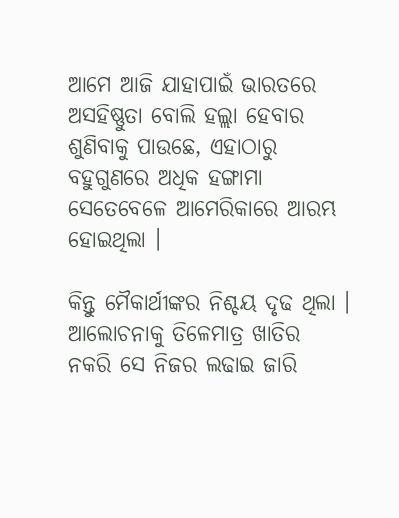ଆମେ ଆଜି ଯାହାପାଇଁ ଭାରତରେ ଅସହିଷ୍ଣୁତା ବୋଲି ହଲ୍ଲା ହେବାର ଶୁଣିବାକୁ ପାଉଛେ, ଏହାଠାରୁ ବହୁଗୁଣରେ ଅଧିକ ହଙ୍ଗାମା ସେତେବେଳେ ଆମେରିକାରେ ଆରମ୍ଭ ହୋଇଥିଲା ।

କିନ୍ତୁ ମୈକାର୍ଥୀଙ୍କର ନିଶ୍ଚୟ ଦୃଢ ଥିଲା । ଆଲୋଚନାକୁ ତିଳେମାତ୍ର ଖାତିର ନକରି ସେ ନିଜର ଲଢାଇ ଜାରି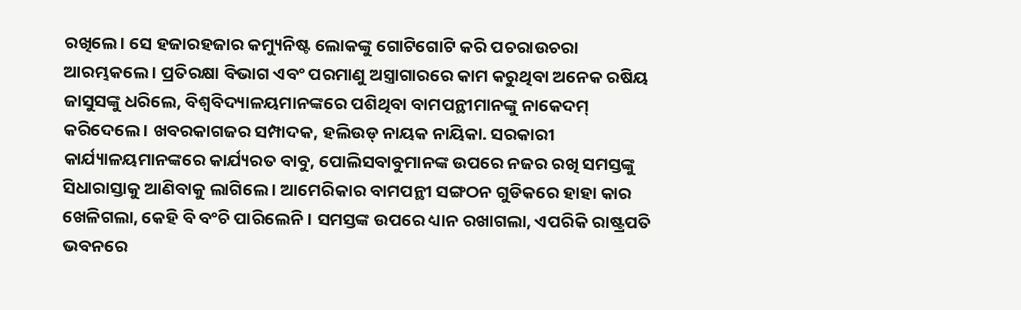ରଖିଲେ । ସେ ହଜାରହଜାର କମ୍ୟୁନିଷ୍ଟ ଲୋକଙ୍କୁ ଗୋଟିଗୋଟି କରି ପଚରାଉଚରା ଆରମ୍ଭକଲେ । ପ୍ରତିରକ୍ଷା ବିଭାଗ ଏବଂ ପରମାଣୁ ଅସ୍ତ୍ରାଗାରରେ କାମ କରୁଥିବା ଅନେକ ରଷିୟ ଜାସୁସଙ୍କୁ ଧରିଲେ, ବିଶ୍ୱବିଦ୍ୟାଳୟମାନଙ୍କରେ ପଶିଥିବା ବାମପନ୍ଥୀମାନଙ୍କୁ ନାକେଦମ୍ କରିଦେଲେ । ଖବରକାଗଜର ସମ୍ପାଦକ, ହଲିଉଡ୍ ନାୟକ ନାୟିକା. ସରକାରୀ କାର୍ଯ୍ୟାଳୟମାନଙ୍କରେ କାର୍ଯ୍ୟରତ ବାବୁ, ପୋଲିସବାବୁମାନଙ୍କ ଉପରେ ନଜର ରଖି ସମସ୍ତଙ୍କୁ ସିଧାରାସ୍ତାକୁ ଆଣିବାକୁ ଲାଗିଲେ । ଆମେରିକାର ବାମପନ୍ଥୀ ସଙ୍ଗଠନ ଗୁଡିକରେ ହାହା କାର ଖେଳିଗଲା, କେହି ବି ବଂଚି ପାରିଲେନି । ସମସ୍ତଙ୍କ ଉପରେ ଧ୍ୟାନ ରଖାଗଲା, ଏପରିକି ରାଷ୍ଟ୍ରପତି ଭବନରେ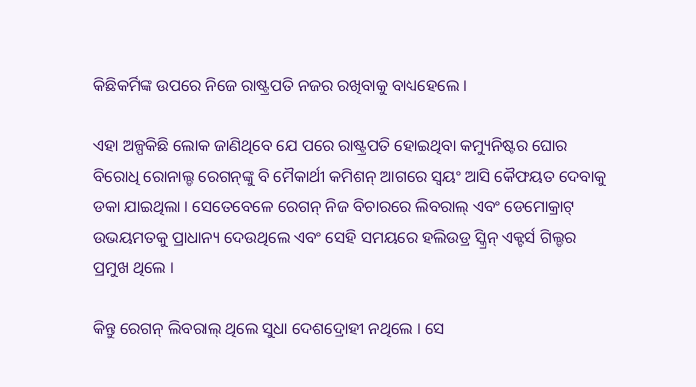କିଛିକର୍ମିଙ୍କ ଉପରେ ନିଜେ ରାଷ୍ଟ୍ରପତି ନଜର ରଖିବାକୁ ବାଧ୍ୟହେଲେ ।

ଏହା ଅଳ୍ପକିଛି ଲୋକ ଜାଣିଥିବେ ଯେ ପରେ ରାଷ୍ଟ୍ରପତି ହୋଇଥିବା କମ୍ୟୁନିଷ୍ଟର ଘୋର ବିରୋଧି ରୋନାଲ୍ଡ ରେଗନ୍‌ଙ୍କୁ ବି ମୈକାର୍ଥୀ କମିଶନ୍ ଆଗରେ ସ୍ୱୟଂ ଆସି କୈଫୟତ ଦେବାକୁ ଡକା ଯାଇଥିଲା । ସେତେବେଳେ ରେଗନ୍ ନିଜ ବିଚାରରେ ଲିବରାଲ୍ ଏବଂ ଡେମୋକ୍ରାଟ୍ ଉଭୟମତକୁ ପ୍ରାଧାନ୍ୟ ଦେଉଥିଲେ ଏବଂ ସେହି ସମୟରେ ହଲିଉଡ୍ର ସ୍କ୍ରିନ୍ ଏକ୍ଟର୍ସ ଗିଲ୍ଡର ପ୍ରମୁଖ ଥିଲେ ।

କିନ୍ତୁ ରେଗନ୍ ଲିବରାଲ୍ ଥିଲେ ସୁଧା ଦେଶଦ୍ରୋହୀ ନଥିଲେ । ସେ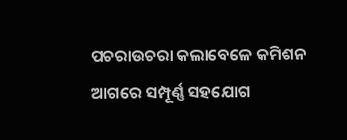ପଚରାଉଚରା କଲାବେଳେ କମିଶନ ଆଗରେ ସମ୍ପୂର୍ଣ୍ଣ ସହଯୋଗ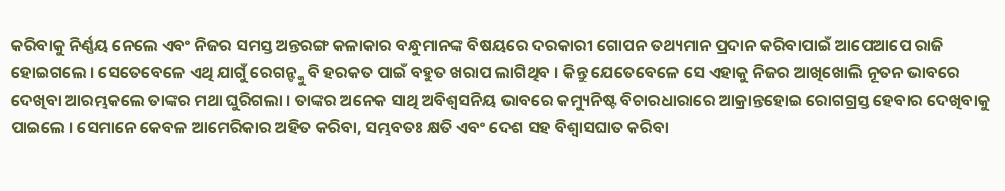କରିବାକୁ ନିର୍ଣ୍ଣୟ ନେଲେ ଏବଂ ନିଜର ସମସ୍ତ ଅନ୍ତରଙ୍ଗ କଳାକାର ବନ୍ଧୁମାନଙ୍କ ବିଷୟରେ ଦରକାରୀ ଗୋପନ ତଥ୍ୟମାନ ପ୍ରଦାନ କରିବାପାଇଁ ଆପେଆପେ ରାଜି ହୋଇଗଲେ । ସେତେବେଳେ ଏଥି ଯାଗୁଁ ରେଗନ୍ଙ୍କୁ ବି ହରକତ ପାଇଁ ବହୁତ ଖରାପ ଲାଗିଥିବ । କିନ୍ତୁ ଯେତେବେଳେ ସେ ଏହାକୁ ନିଜର ଆଖିଖୋଲି ନୂତନ ଭାବରେ ଦେଖିବା ଆରମ୍ଭକଲେ ତାଙ୍କର ମଥା ଘୁରିଗଲା । ତାଙ୍କର ଅନେକ ସାଥି ଅବିଶ୍ୱସନିୟ ଭାବରେ କମ୍ୟୁନିଷ୍ଟ ବିଚାରଧାରାରେ ଆକ୍ରାନ୍ତହୋଇ ରୋଗଗ୍ରସ୍ତ ହେବାର ଦେଖିବାକୁ ପାଇଲେ । ସେମାନେ କେବଳ ଆମେରିକାର ଅହିତ କରିବା, ସମ୍ଭବତଃ କ୍ଷତି ଏବଂ ଦେଶ ସହ ବିଶ୍ୱାସଘାତ କରିବା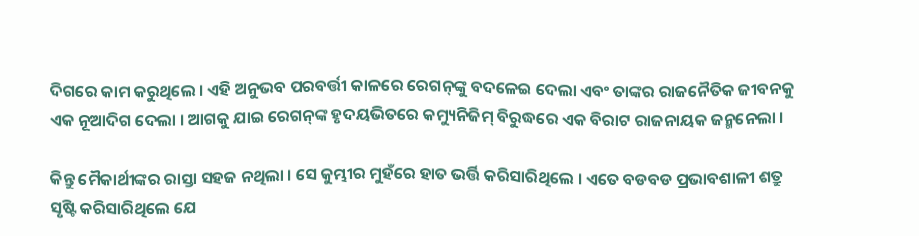ଦିଗରେ କାମ କରୁଥିଲେ । ଏହି ଅନୁଭବ ପରବର୍ତ୍ତୀ କାଳରେ ରେଗନ୍‌ଙ୍କୁ ବଦଳେଇ ଦେଲା ଏବଂ ତାଙ୍କର ରାଜନୈତିକ ଜୀବନକୁ ଏକ ନୂଆଦିଗ ଦେଲା । ଆଗକୁ ଯାଇ ରେଗନ୍‌ଙ୍କ ହୃଦୟଭିତରେ କମ୍ୟୁନିଜିମ୍ ବିରୁଦ୍ଧରେ ଏକ ବିରାଟ ରାଜନାୟକ ଜନ୍ମନେଲା ।

କିନ୍ତୁ ମୈକାର୍ଥୀଙ୍କର ରାସ୍ତା ସହଜ ନଥିଲା । ସେ କୁମ୍ଭୀର ମୁହଁରେ ହାତ ଭର୍ତ୍ତି କରିସାରିଥିଲେ । ଏତେ ବଡବଡ ପ୍ରଭାବଶାଳୀ ଶତ୍ରୁ ସୃଷ୍ଟି କରିସାରିଥିଲେ ଯେ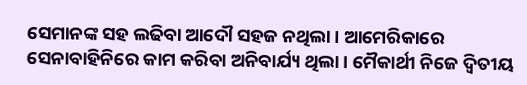ସେମାନଙ୍କ ସହ ଲଢିବା ଆଦୌ ସହଜ ନଥିଲା । ଆମେରିକାରେ ସେନାବାହିନିରେ କାମ କରିବା ଅନିବାର୍ଯ୍ୟ ଥିଲା । ମୈକାର୍ଥୀ ନିଜେ ଦ୍ୱିତୀୟ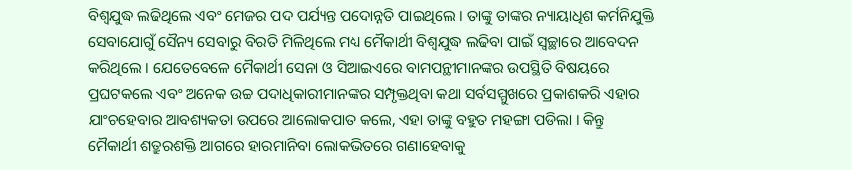ବିଶ୍ୱଯୁଦ୍ଧ ଲଢିଥିଲେ ଏବଂ ମେଜର ପଦ ପର୍ଯ୍ୟନ୍ତ ପଦୋନ୍ନତି ପାଇଥିଲେ । ତାଙ୍କୁ ତାଙ୍କର ନ୍ୟାୟାଧିଶ କର୍ମନିଯୁକ୍ତି ସେବାଯୋଗୁଁ ସୈନ୍ୟ ସେବାରୁ ବିରତି ମିଳିଥିଲେ ମଧ୍ୟ ମୈକାର୍ଥୀ ବିଶ୍ୱଯୁଦ୍ଧ ଲଢିବା ପାଇଁ ସ୍ୱଚ୍ଛାରେ ଆବେଦନ କରିଥିଲେ । ଯେତେବେଳେ ମୈକାର୍ଥୀ ସେନା ଓ ସିଆଇଏରେ ବାମପନ୍ଥୀମାନଙ୍କର ଉପସ୍ଥିତି ବିଷୟରେ ପ୍ରଘଟକଲେ ଏବଂ ଅନେକ ଉଚ୍ଚ ପଦାଧିକାରୀମାନଙ୍କର ସମ୍ପୃକ୍ତଥିବା କଥା ସର୍ବସମ୍ମୁଖରେ ପ୍ରକାଶକରି ଏହାର ଯାଂଚହେବାର ଆବଶ୍ୟକତା ଉପରେ ଆଲୋକପାତ କଲେ, ଏହା ତାଙ୍କୁ ବହୁତ ମହଙ୍ଗା ପଡିଲା । କିନ୍ତୁ ମୈକାର୍ଥୀ ଶତ୍ରୁରଶକ୍ତି ଆଗରେ ହାରମାନିବା ଲୋକଭିତରେ ଗଣାହେବାକୁ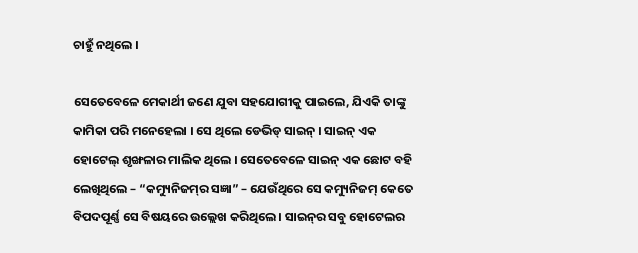ଚାହୁଁ ନଥିଲେ ।

ସେତେବେଳେ ମେକାର୍ଥୀ ଜଣେ ଯୁବା ସହଯୋଗୀକୁ ପାଇଲେ, ଯିଏକି ତାଙ୍କୁ କାମିକା ପରି ମନେହେଲା । ସେ ଥିଲେ ଡେଭିଡ୍ ସାଇନ୍ । ସାଇନ୍ ଏକ ହୋଟେଲ୍ ଶୃଙ୍ଖଳାର ମାଲିକ ଥିଲେ । ସେତେବେଳେ ସାଇନ୍ ଏକ ଛୋଟ ବହି ଲେଖିଥିଲେ – “କମ୍ୟୁନିଜମ୍‌ର ସଜ୍ଞା” – ଯେଉଁଥିରେ ସେ କମ୍ୟୁନିଜମ୍ କେତେ ବିପଦପୂର୍ଣ୍ଣ ସେ ବିଷୟରେ ଉଲ୍ଲେଖ କରିଥିଲେ । ସାଇନ୍‌ର ସବୁ ହୋଟେଲର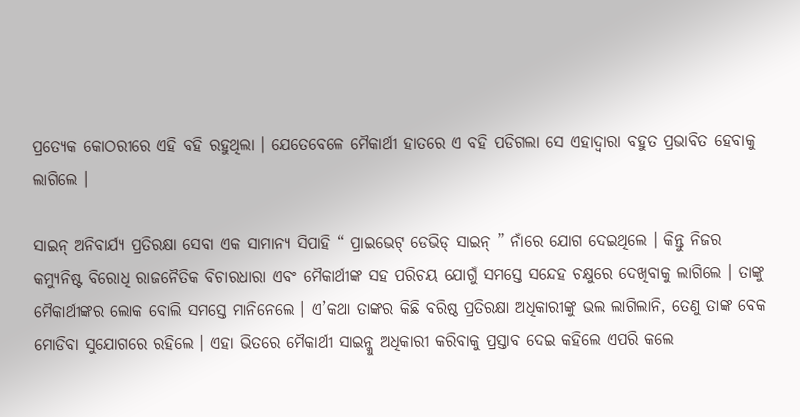ପ୍ରତ୍ୟେକ କୋଠରୀରେ ଏହି ବହି ରହୁଥିଲା । ଯେତେବେଳେ ମୈକାର୍ଥୀ ହାତରେ ଏ ବହି ପଡିଗଲା ସେ ଏହାଦ୍ୱାରା ବହୁତ ପ୍ରଭାବିତ ହେବାକୁ ଲାଗିଲେ ।

ସାଇନ୍ ଅନିବାର୍ଯ୍ୟ ପ୍ରତିରକ୍ଷା ସେବା ଏକ ସାମାନ୍ୟ ସିପାହି “ ପ୍ରାଇଭେଟ୍ ଡେଭିଡ୍ ସାଇନ୍ ” ନାଁରେ ଯୋଗ ଦେଇଥିଲେ । କିନ୍ତୁ ନିଜର କମ୍ୟୁନିଷ୍ଟ ବିରୋଧି ରାଜନୈତିକ ବିଚାରଧାରା ଏବଂ ମୈକାର୍ଥୀଙ୍କ ସହ ପରିଚୟ ଯୋଗୁଁ ସମସ୍ତେ ସନ୍ଦେହ ଚକ୍ଷୁରେ ଦେଖିବାକୁ ଲାଗିଲେ । ତାଙ୍କୁ ମୈକାର୍ଥୀଙ୍କର ଲୋକ ବୋଲି ସମସ୍ତେ ମାନିନେଲେ । ଏ’କଥା ତାଙ୍କର କିଛି ବରିଷ୍ଠ ପ୍ରତିରକ୍ଷା ଅଧିକାରୀଙ୍କୁ ଭଲ ଲାଗିଲାନି, ତେଣୁ ତାଙ୍କ ବେକ ମୋଡିବା ସୁଯୋଗରେ ରହିଲେ । ଏହା ଭିତରେ ମୈକାର୍ଥୀ ସାଇନ୍କୁ ଅଧିକାରୀ କରିବାକୁ ପ୍ରସ୍ତାବ ଦେଇ କହିଲେ ଏପରି କଲେ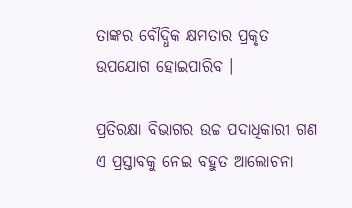ତାଙ୍କର ବୌଦ୍ଧିକ କ୍ଷମତାର ପ୍ରକୃତ ଉପଯୋଗ ହୋଇପାରିବ ।

ପ୍ରତିରକ୍ଷା ବିଭାଗର ଉଚ୍ଚ ପଦାଧିକାରୀ ଗଣ ଏ ପ୍ରସ୍ତାବକୁ ନେଇ ବହୁତ ଆଲୋଚନା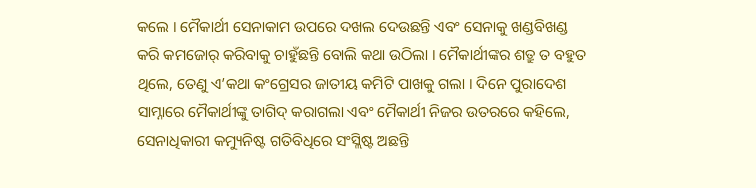କଲେ । ମୈକାର୍ଥୀ ସେନାକାମ ଉପରେ ଦଖଲ ଦେଉଛନ୍ତି ଏବଂ ସେନାକୁ ଖଣ୍ଡବିଖଣ୍ଡ କରି କମଜୋର୍ କରିବାକୁ ଚାହୁଁଛନ୍ତି ବୋଲି କଥା ଉଠିଲା । ମୈକାର୍ଥୀଙ୍କର ଶତ୍ରୁ ତ ବହୁତ ଥିଲେ, ତେଣୁ ଏ’କଥା କଂଗ୍ରେସର ଜାତୀୟ କମିଟି ପାଖକୁ ଗଲା । ଦିନେ ପୁରାଦେଶ ସାମ୍ନାରେ ମୈକାର୍ଥୀଙ୍କୁ ତାଗିଦ୍ କରାଗଲା ଏବଂ ମୈକାର୍ଥୀ ନିଜର ଉତରରେ କହିଲେ, ସେନାଧିକାରୀ କମ୍ୟୁନିଷ୍ଟ ଗତିବିଧିରେ ସଂସ୍ଲିଷ୍ଟ ଅଛନ୍ତି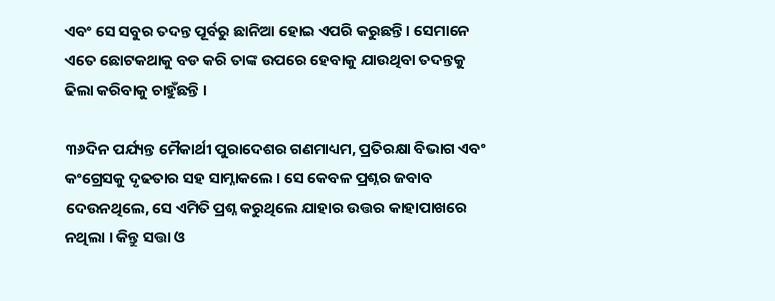ଏବଂ ସେ ସବୁର ତଦନ୍ତ ପୂର୍ବରୁ ଛାନିଆ ହୋଇ ଏପରି କରୁଛନ୍ତି । ସେମାନେ ଏତେ ଛୋଟକଥାକୁ ବଡ କରି ତାଙ୍କ ଉପରେ ହେବାକୁ ଯାଉଥିବା ତଦନ୍ତକୁ ଢିଲା କରିବାକୁ ଚାହୁଁଛନ୍ତି ।

୩୬ଦିନ ପର୍ଯ୍ୟନ୍ତ ମୈକାର୍ଥୀ ପୁରାଦେଶର ଗଣମାଧ୍ୟମ, ପ୍ରତିରକ୍ଷା ବିଭାଗ ଏବଂ କଂଗ୍ରେସକୁ ଦୃଢତାର ସହ ସାମ୍ନାକଲେ । ସେ କେବଳ ପ୍ରଶ୍ନର ଜବାବ ଦେଉନଥିଲେ, ସେ ଏମିତି ପ୍ରଶ୍ନ କରୁଥିଲେ ଯାହାର ଉତ୍ତର କାହାପାଖରେ ନଥିଲା । କିନ୍ତୁ ସତ୍ତା ଓ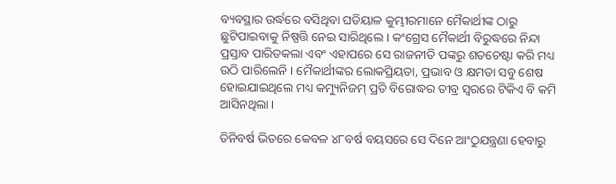ବ୍ୟବସ୍ଥାର ଉର୍ଦ୍ଧରେ ବସିଥିବା ଘଡିୟାଳ କୁମ୍ଭୀରମାନେ ମୈକାର୍ଥୀଙ୍କ ଠାରୁ ଛୁଟିପାଇବାକୁ ନିଷ୍ପତ୍ତି ନେଇ ସାରିଥିଲେ । କଂଗ୍ରେସ ମୈକାର୍ଥୀ ବିରୁଦ୍ଧରେ ନିନ୍ଦା ପ୍ରସ୍ତାବ ପାରିତକଲା ଏବଂ ଏହାପରେ ସେ ରାଜନୀତି ପଙ୍କରୁ ଶତଚେଷ୍ଟା କରି ମଧ୍ୟ ଉଠି ପାରିଲେନି । ମୈକାର୍ଥୀଙ୍କର ଲୋକପ୍ରିୟତା, ପ୍ରଭାବ ଓ କ୍ଷମତା ସବୁ ଶେଷ ହୋଇଯାଇଥିଲେ ମଧ୍ୟ କମ୍ୟୁନିଜମ୍ ପ୍ରତି ବିରୋଦ୍ଧର ତୀବ୍ର ସ୍ୱରରେ ଟିକିଏ ବି କମି ଆସିନଥିଲା ।

ତିନିବର୍ଷ ଭିତରେ କେବଳ ୪୮ବର୍ଷ ବୟସରେ ସେ ଦିନେ ଆଂଠୁଯନ୍ତ୍ରଣା ହେବାରୁ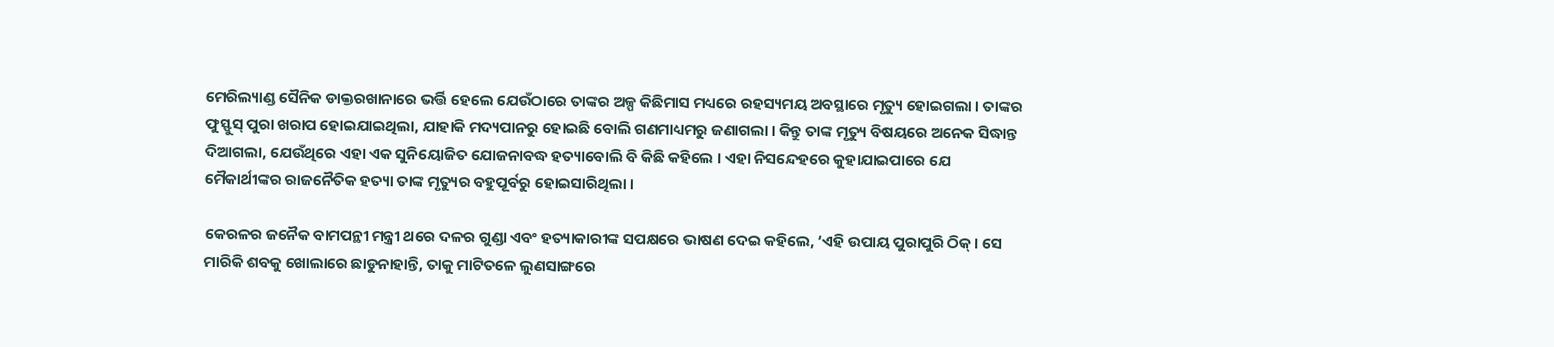ମେରିଲ୍ୟାଣ୍ଡ ସୈନିକ ଡାକ୍ତରଖାନାରେ ଭର୍ତ୍ତି ହେଲେ ଯେଉଁଠାରେ ତାଙ୍କର ଅଳ୍ପ କିଛିମାସ ମଧ୍ୟରେ ରହସ୍ୟମୟ ଅବସ୍ଥାରେ ମୃତ୍ୟୁ ହୋଇଗଲା । ତାଙ୍କର ଫୁସ୍ଫୁସ୍ ପୁରା ଖରାପ ହୋଇଯାଇଥିଲା, ଯାହାକି ମଦ୍ୟପାନରୁ ହୋଇଛି ବୋଲି ଗଣମାଧ୍ୟମରୁ ଜଣାଗଲା । କିନ୍ତୁ ତାଙ୍କ ମୃତ୍ୟୁ ବିଷୟରେ ଅନେକ ସିଦ୍ଧାନ୍ତ ଦିଆଗଲା, ଯେଉଁଥିରେ ଏହା ଏକ ସୁନିୟୋଜିତ ଯୋଜନାବଦ୍ଧ ହତ୍ୟାବୋଲି ବି କିଛି କହିଲେ । ଏହା ନିସନ୍ଦେହରେ କୁହାଯାଇପାରେ ଯେ ମୈକାର୍ଥୀଙ୍କର ରାଜନୈତିକ ହତ୍ୟା ତାଙ୍କ ମୃତ୍ୟୁର ବହୁପୂର୍ବରୁ ହୋଇସାରିଥିଲା ।

କେରଳର ଜନୈକ ବାମପନ୍ଥୀ ମନ୍ତ୍ରୀ ଥରେ ଦଳର ଗୁଣ୍ଡା ଏବଂ ହତ୍ୟାକାରୀଙ୍କ ସପକ୍ଷରେ ଭାଷଣ ଦେଇ କହିଲେ, ‘ଏହି ଉପାୟ ପୁରାପୁରି ଠିକ୍ । ସେ ମାରିକି ଶବକୁ ଖୋଲାରେ ଛାଡୁନାହାନ୍ତି, ତାକୁ ମାଟିତଳେ ଲୁଣସାଙ୍ଗରେ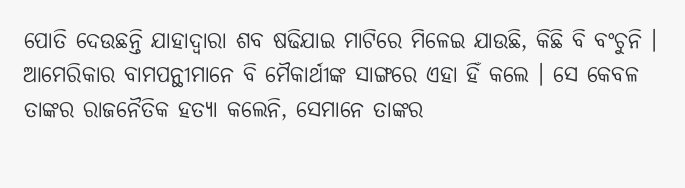ପୋତି ଦେଉଛନ୍ତି ଯାହାଦ୍ୱାରା ଶବ ଷଢିଯାଇ ମାଟିରେ ମିଳେଇ ଯାଉଛି, କିଛି ବି ବଂଚୁନି । ଆମେରିକାର ବାମପନ୍ଥୀମାନେ ବି ମୈକାର୍ଥୀଙ୍କ ସାଙ୍ଗରେ ଏହା ହିଁ କଲେ । ସେ କେବଳ ତାଙ୍କର ରାଜନୈତିକ ହତ୍ୟା କଲେନି, ସେମାନେ ତାଙ୍କର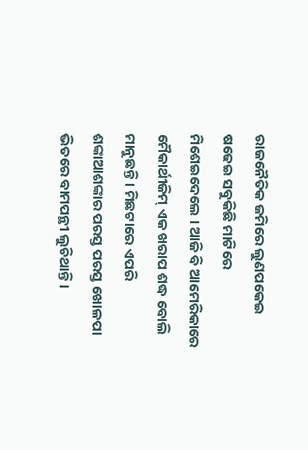ରାଜନୈତିକ ଜମିରେ ଲୁଣପକେଇ ଷଢେଇ ସବୁକିଛି ମାଟିରେ ମିଶେଇଦେଲେ । ଆଜି ବି ଆମେରିକାରେ ମୈକାର୍ଥୀଜିମ୍ ଏକ ଖରାପ ଶଦ୍ଧ ବୋଲି ମାନୁଛନ୍ତି । ମିଛଟାରେ ଏପରି ଶଙ୍କାଆଶଙ୍କାର ପରସ୍ତ ପରସ୍ତ ଖୋଳପା ଭିତରେ ବାମପନ୍ଥୀ ଲୁଚିଥାନ୍ତି ।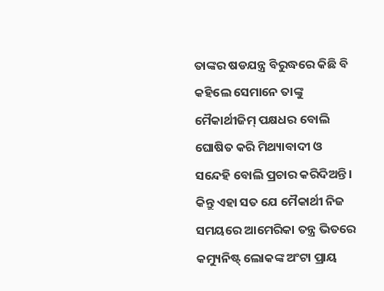ତାଙ୍କର ଷଡଯନ୍ତ୍ର ବିରୁଦ୍ଧରେ କିଛି ବି କହିଲେ ସେମାନେ ତାଙ୍କୁ ମୈକାର୍ଥୀଜିମ୍ ପକ୍ଷଧର ବୋଲି ଘୋଷିତ କରି ମିଥ୍ୟାବାଦୀ ଓ ସନ୍ଦେହି ବୋଲି ପ୍ରଚାର କରିଦିଅନ୍ତି । କିନ୍ତୁ ଏହା ସତ ଯେ ମୈକାର୍ଥୀ ନିଜ ସମୟରେ ଆମେରିକା ତନ୍ତ୍ର ଭିତରେ କମ୍ୟୁନିଷ୍ଟ୍ ଲୋକଙ୍କ ଅଂଟା ପ୍ରାୟ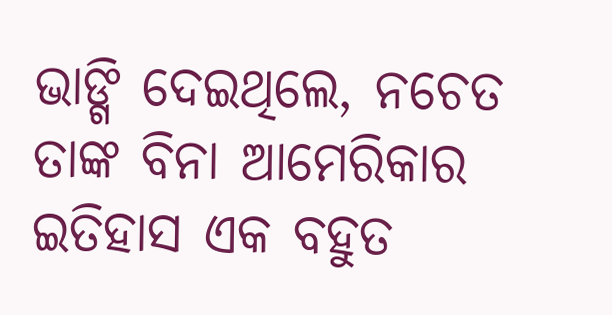ଭାଙ୍ଗି ଦେଇଥିଲେ, ନଚେତ ତାଙ୍କ ବିନା ଆମେରିକାର ଇତିହାସ ଏକ ବହୁତ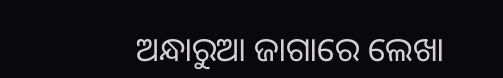ଅନ୍ଧାରୁଆ ଜାଗାରେ ଲେଖା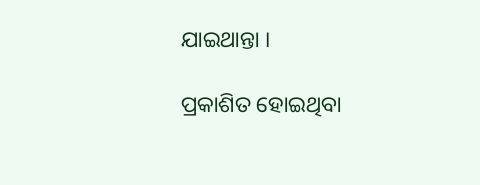ଯାଇଥାନ୍ତା ।

ପ୍ରକାଶିତ ହୋଇଥିବା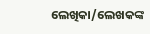ଲେଖିକା/ଲେଖକଙ୍କ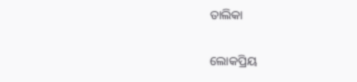ତାଲିକା

ଲୋକପ୍ରିୟ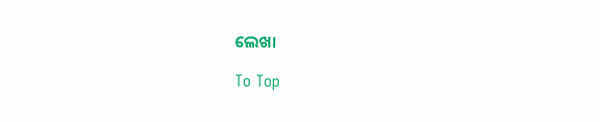ଲେଖା

To Top